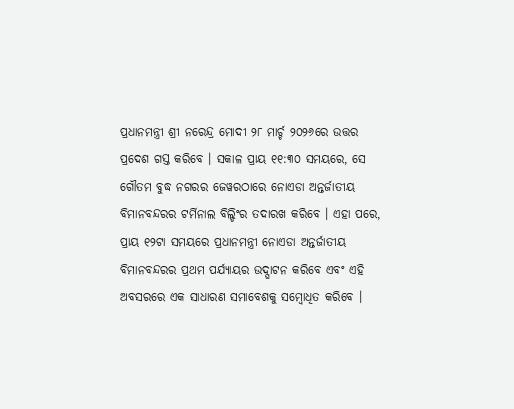ପ୍ରଧାନମନ୍ତ୍ରୀ ଶ୍ରୀ ନରେନ୍ଦ୍ର ମୋଦୀ ୨୮ ମାର୍ଚ୍ଚ ୨୦୨୬ରେ ଉତ୍ତର ପ୍ରଦେଶ ଗସ୍ତ କରିବେ । ସକାଳ ପ୍ରାୟ ୧୧:୩୦ ସମୟରେ, ସେ ଗୌତମ ବୁଦ୍ଧ ନଗରର ଜେୱରଠାରେ ନୋଏଡା ଅନ୍ତର୍ଜାତୀୟ ବିମାନବନ୍ଦରର ଟର୍ମିନାଲ ବିଲ୍ଡିଂର ତଦାରଖ କରିବେ । ଏହା ପରେ, ପ୍ରାୟ ୧୨ଟା ସମୟରେ ପ୍ରଧାନମନ୍ତ୍ରୀ ନୋଏଡା ଅନ୍ତର୍ଜାତୀୟ ବିମାନବନ୍ଦରର ପ୍ରଥମ ପର୍ଯ୍ୟାୟର ଉଦ୍ଘାଟନ କରିବେ ଏବଂ ଏହି ଅବସରରେ ଏକ ସାଧାରଣ ସମାବେଶକୁ ସମ୍ବୋଧିତ କରିବେ ।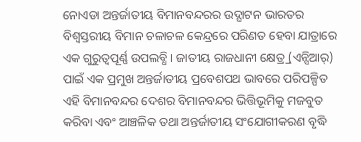ନୋଏଡା ଅନ୍ତର୍ଜାତୀୟ ବିମାନବନ୍ଦରର ଉଦ୍ଘାଟନ ଭାରତର ବିଶ୍ୱସ୍ତରୀୟ ବିମାନ ଚଳାଚଳ କେନ୍ଦ୍ରରେ ପରିଣତ ହେବା ଯାତ୍ରାରେ ଏକ ଗୁରୁତ୍ୱପୂର୍ଣ୍ଣ ଉପଲବ୍ଧି । ଜାତୀୟ ରାଜଧାନୀ କ୍ଷେତ୍ର୍ର (ଏନ୍ସିଆର୍) ପାଇଁ ଏକ ପ୍ରମୁଖ ଅନ୍ତର୍ଜାତୀୟ ପ୍ରବେଶପଥ ଭାବରେ ପରିପଳ୍ପିତ ଏହି ବିମାନବନ୍ଦର ଦେଶର ବିମାନବନ୍ଦର ଭିତ୍ତିଭୂମିକୁ ମଜବୁତ କରିବା ଏବଂ ଆଞ୍ଚଳିକ ତଥା ଅନ୍ତର୍ଜାତୀୟ ସଂଯୋଗୀକରଣ ବୃଦ୍ଧି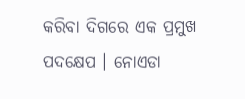କରିବା ଦିଗରେ ଏକ ପ୍ରମୁଖ ପଦକ୍ଷେପ । ନୋଏଡା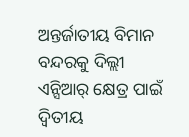ଅନ୍ତର୍ଜାତୀୟ ବିମାନ ବନ୍ଦରକୁ ଦିଲ୍ଲୀ ଏନ୍ସିଆର୍ କ୍ଷେତ୍ର ପାଇଁ ଦ୍ୱିତୀୟ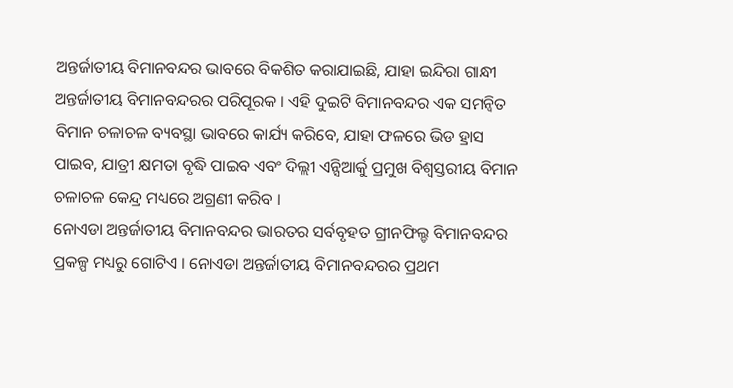ଅନ୍ତର୍ଜାତୀୟ ବିମାନବନ୍ଦର ଭାବରେ ବିକଶିତ କରାଯାଇଛି, ଯାହା ଇନ୍ଦିରା ଗାନ୍ଧୀ ଅନ୍ତର୍ଜାତୀୟ ବିମାନବନ୍ଦରର ପରିପୂରକ । ଏହି ଦୁଇଟି ବିମାନବନ୍ଦର ଏକ ସମନ୍ୱିତ ବିମାନ ଚଳାଚଳ ବ୍ୟବସ୍ଥା ଭାବରେ କାର୍ଯ୍ୟ କରିବେ, ଯାହା ଫଳରେ ଭିଡ ହ୍ରାସ ପାଇବ, ଯାତ୍ରୀ କ୍ଷମତା ବୃଦ୍ଧି ପାଇବ ଏବଂ ଦିଲ୍ଲୀ ଏନ୍ସିଆର୍କୁ ପ୍ରମୁଖ ବିଶ୍ୱସ୍ତରୀୟ ବିମାନ ଚଳାଚଳ କେନ୍ଦ୍ର ମଧ୍ୟରେ ଅଗ୍ରଣୀ କରିବ ।
ନୋଏଡା ଅନ୍ତର୍ଜାତୀୟ ବିମାନବନ୍ଦର ଭାରତର ସର୍ବବୃହତ ଗ୍ରୀନଫିଲ୍ଡ ବିମାନବନ୍ଦର ପ୍ରକଳ୍ପ ମଧ୍ୟରୁ ଗୋଟିଏ । ନୋଏଡା ଅନ୍ତର୍ଜାତୀୟ ବିମାନବନ୍ଦରର ପ୍ରଥମ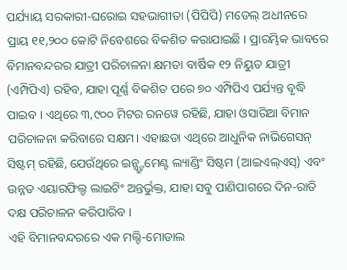ପର୍ଯ୍ୟାୟ ସରକାରୀ-ଘରୋଇ ସହଭାଗୀତା (ପିପିପି) ମଡେଲ୍ ଅଧୀନରେ ପ୍ରାୟ ୧୧,୨୦୦ କୋଟି ନିବେଶରେ ବିକଶିତ କରାଯାଇଛି । ପ୍ରାରମ୍ଭିକ ଭାବରେ ବିମାନବନ୍ଦରର ଯାତ୍ରୀ ପରିଚାଳନା କ୍ଷମତା ବାର୍ଷିକ ୧୨ ନିୟୁତ ଯାତ୍ରୀ (ଏମ୍ପିପିଏ) ରହିବ, ଯାହା ପୂର୍ଣ୍ଣ ବିକଶିତ ପରେ ୭୦ ଏମ୍ପିପିଏ ପର୍ଯ୍ୟନ୍ତ ବୃଦ୍ଧି ପାଇବ । ଏଥିରେ ୩,୯୦୦ ମିଟର ରନୱେ ରହିଛି, ଯାହା ଓସାରିଆ ବିମାନ ପରିଚାଳନା କରିବାରେ ସକ୍ଷମ। ଏହାଛଡା ଏଥିରେ ଆଧୁନିକ ନାଭିଗେସନ୍ ସିଷ୍ଟମ୍ ରହିଛି, ଯେଉଁଥିରେ ଇନ୍ଷ୍ଟ୍ରୁମେଣ୍ଟ ଲ୍ୟାଣ୍ଡିଂ ସିଷ୍ଟମ (ଆଇଏଲ୍ଏସ୍) ଏବଂ ଉନ୍ନତ ଏୟାରଫିଲ୍ଡ ଲାଇଟିଂ ଅନ୍ତର୍ଭୁକ୍ତ, ଯାହା ସବୁ ପାଣିପାଗରେ ଦିନ-ରାତି ଦକ୍ଷ ପରିଚାଳନ କରିପାରିବ ।
ଏହି ବିମାନବନ୍ଦରରେ ଏକ ମଲ୍ଟି-ମୋଡାଲ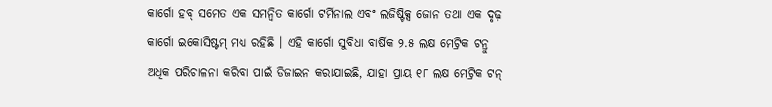କାର୍ଗୋ ହବ୍ ସମେତ ଏକ ସମନ୍ୱିତ କାର୍ଗୋ ଟର୍ମିନାଲ ଏବଂ ଲଜିଷ୍ଟିକ୍ସ ଜୋନ ତଥା ଏକ ଦୃଢ଼ କାର୍ଗୋ ଇକୋସିଷ୍ଟମ୍ ମଧ୍ୟ ରହିଛି । ଏହି କାର୍ଗୋ ସୁବିଧା ବାର୍ଷିକ ୨.୫ ଲକ୍ଷ ମେଟ୍ରିକ ଟନ୍ରୁ ଅଧିକ ପରିଚାଳନା କରିବା ପାଇଁ ଡିଜାଇନ କରାଯାଇଛି, ଯାହା ପ୍ରାୟ ୧୮ ଲକ୍ଷ ମେଟ୍ରିକ ଟନ୍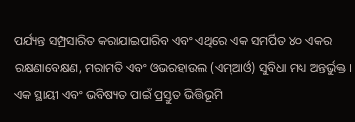ପର୍ଯ୍ୟନ୍ତ ସମ୍ପ୍ରସାରିତ କରାଯାଇପାରିବ ଏବଂ ଏଥିରେ ଏକ ସମର୍ପିତ ୪୦ ଏକର ରକ୍ଷଣାବେକ୍ଷଣ, ମରାମତି ଏବଂ ଓଭରହାଉଲ (ଏମ୍ଆର୍ଓ) ସୁବିଧା ମଧ୍ୟ ଅନ୍ତର୍ଭୁକ୍ତ ।
ଏକ ସ୍ଥାୟୀ ଏବଂ ଭବିଷ୍ୟତ ପାଇଁ ପ୍ରସ୍ତୁତ ଭିତ୍ତିଭୂମି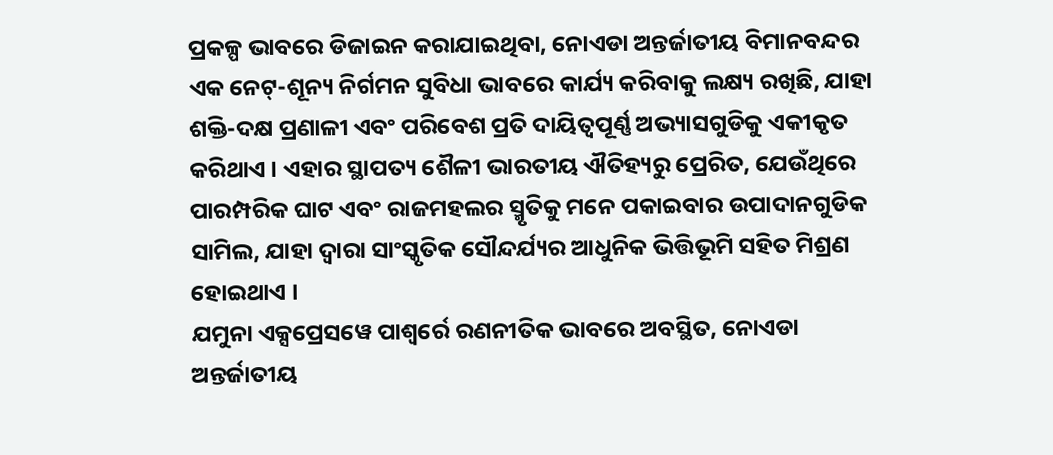ପ୍ରକଳ୍ପ ଭାବରେ ଡିଜାଇନ କରାଯାଇଥିବା, ନୋଏଡା ଅନ୍ତର୍ଜାତୀୟ ବିମାନବନ୍ଦର ଏକ ନେଟ୍-ଶୂନ୍ୟ ନିର୍ଗମନ ସୁବିଧା ଭାବରେ କାର୍ଯ୍ୟ କରିବାକୁ ଲକ୍ଷ୍ୟ ରଖିଛି, ଯାହା ଶକ୍ତି-ଦକ୍ଷ ପ୍ରଣାଳୀ ଏବଂ ପରିବେଶ ପ୍ରତି ଦାୟିତ୍ୱପୂର୍ଣ୍ଣ ଅଭ୍ୟାସଗୁଡିକୁ ଏକୀକୃତ କରିଥାଏ । ଏହାର ସ୍ଥାପତ୍ୟ ଶୈଳୀ ଭାରତୀୟ ଐତିହ୍ୟରୁ ପ୍ରେରିତ, ଯେଉଁଥିରେ ପାରମ୍ପରିକ ଘାଟ ଏବଂ ରାଜମହଲର ସ୍ମୃତିକୁ ମନେ ପକାଇବାର ଉପାଦାନଗୁଡିକ ସାମିଲ, ଯାହା ଦ୍ୱାରା ସାଂସ୍କୃତିକ ସୌନ୍ଦର୍ଯ୍ୟର ଆଧୁନିକ ଭିତ୍ତିଭୂମି ସହିତ ମିଶ୍ରଣ ହୋଇଥାଏ ।
ଯମୁନା ଏକ୍ସପ୍ରେସୱେ ପାଶ୍ୱର୍ରେ ରଣନୀତିକ ଭାବରେ ଅବସ୍ଥିତ, ନୋଏଡା ଅନ୍ତର୍ଜାତୀୟ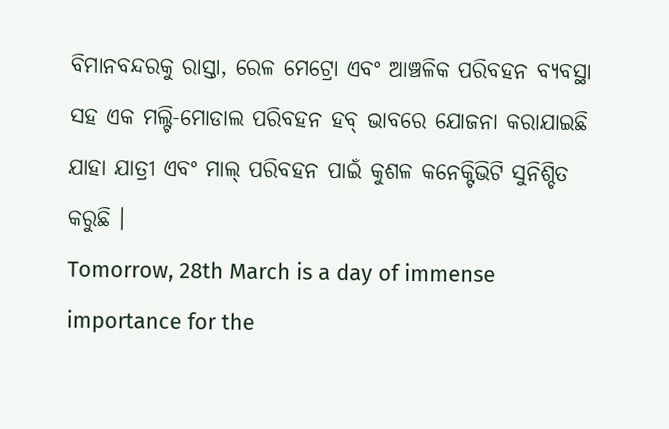ବିମାନବନ୍ଦରକୁ ରାସ୍ତା, ରେଳ ମେଟ୍ରୋ ଏବଂ ଆଞ୍ଚଳିକ ପରିବହନ ବ୍ୟବସ୍ଥା ସହ ଏକ ମଲ୍ଟି-ମୋଡାଲ ପରିବହନ ହବ୍ ଭାବରେ ଯୋଜନା କରାଯାଇଛି ଯାହା ଯାତ୍ରୀ ଏବଂ ମାଲ୍ ପରିବହନ ପାଇଁ କୁଶଳ କନେକ୍ଟିଭିଟି ସୁନିଶ୍ଚିତ କରୁଛି ।
Tomorrow, 28th March is a day of immense importance for the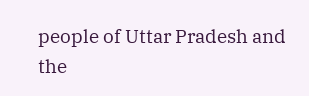people of Uttar Pradesh and the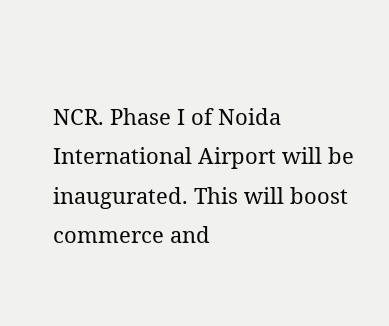NCR. Phase I of Noida International Airport will be inaugurated. This will boost commerce and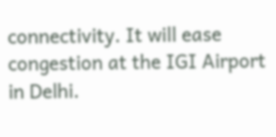connectivity. It will ease congestion at the IGI Airport in Delhi.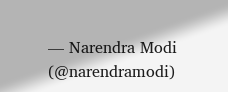— Narendra Modi (@narendramodi)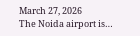March 27, 2026
The Noida airport is…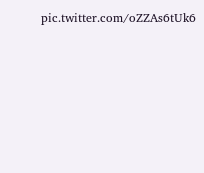pic.twitter.com/oZZAs6tUk6